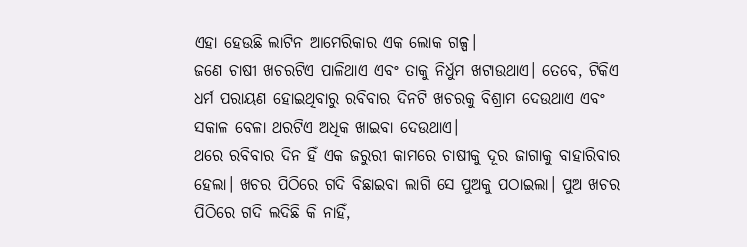ଏହା ହେଉଛି ଲାଟିନ ଆମେରିକାର ଏକ ଲୋକ ଗଳ୍ପ।
ଜଣେ ଚାଷୀ ଖଚରଟିଏ ପାଳିଥାଏ ଏବଂ ତାକୁ ନିର୍ଧୁମ ଖଟାଉଥାଏ। ତେବେ, ଟିକିଏ ଧର୍ମ ପରାୟଣ ହୋଇଥିବାରୁ ରବିବାର ଦିନଟି ଖଚରକୁ ବିଶ୍ରାମ ଦେଉଥାଏ ଏବଂ ସକାଳ ବେଳା ଥରଟିଏ ଅଧିକ ଖାଇବା ଦେଉଥାଏ।
ଥରେ ରବିବାର ଦିନ ହିଁ ଏକ ଜରୁରୀ କାମରେ ଚାଷୀକୁ ଦୂର ଜାଗାକୁ ବାହାରିବାର ହେଲା। ଖଚର ପିଠିରେ ଗଦି ବିଛାଇବା ଲାଗି ସେ ପୁଅକୁ ପଠାଇଲା। ପୁଅ ଖଚର ପିଠିରେ ଗଦି ଲଦିଛି କି ନାହିଁ,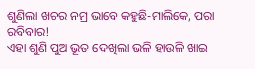ଶୁଣିଲା ଖଚର ନମ୍ର ଭାବେ କହୁଛି-ମାଲିକେ, ପରା ରବିବାର!
ଏହା ଶୁଣି ପୁଅ ଭୂତ ଦେଖିଲା ଭଳି ହାଉଳି ଖାଇ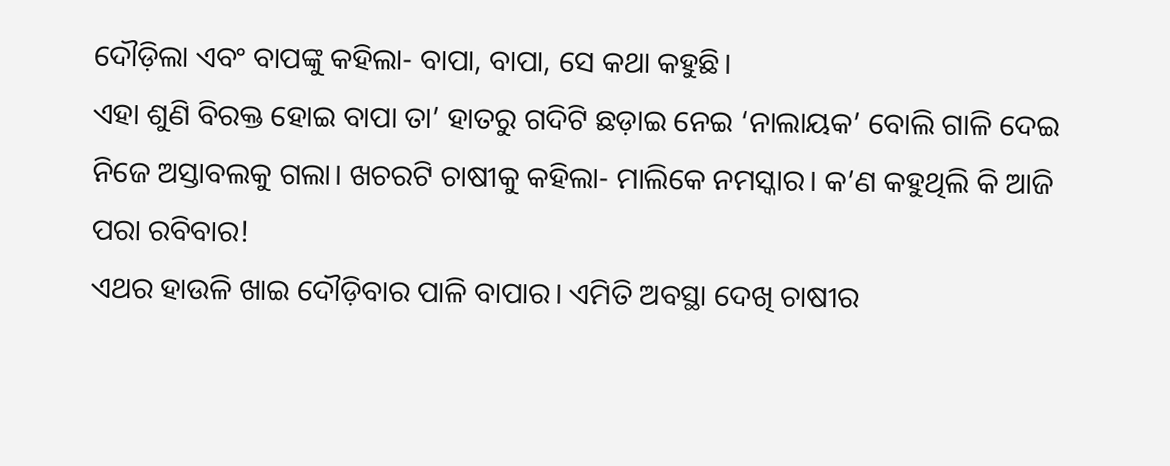ଦୌଡ଼ିଲା ଏବଂ ବାପଙ୍କୁ କହିଲା- ବାପା, ବାପା, ସେ କଥା କହୁଛି।
ଏହା ଶୁଣି ବିରକ୍ତ ହୋଇ ବାପା ତା’ ହାତରୁ ଗଦିଟି ଛଡ଼ାଇ ନେଇ ‘ନାଲାୟକ’ ବୋଲି ଗାଳି ଦେଇ ନିଜେ ଅସ୍ତାବଲକୁ ଗଲା। ଖଚରଟି ଚାଷୀକୁ କହିଲା- ମାଲିକେ ନମସ୍କାର। କ’ଣ କହୁଥିଲି କି ଆଜି ପରା ରବିବାର!
ଏଥର ହାଉଳି ଖାଇ ଦୌଡ଼ିବାର ପାଳି ବାପାର। ଏମିତି ଅବସ୍ଥା ଦେଖି ଚାଷୀର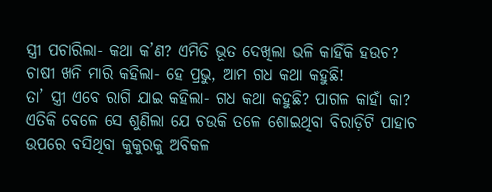ସ୍ତ୍ରୀ ପଚାରିଲା- କଥା କ’ଣ? ଏମିତି ଭୂତ ଦେଖିଲା ଭଳି କାହିଁକି ହଉଚ?
ଚାଷୀ ଖନି ମାରି କହିଲା- ହେ ପ୍ରଭୁ, ଆମ ଗଧ କଥା କହୁଛି!
ତା’ ସ୍ତ୍ରୀ ଏବେ ରାଗି ଯାଇ କହିଲା- ଗଧ କଥା କହୁଛି? ପାଗଳ କାହାଁ କା?
ଏତିକି ବେଳେ ସେ ଶୁଣିଲା ଯେ ଚଉକି ତଳେ ଶୋଇଥିବା ବିରାଡ଼ିଟି ପାହାଚ ଉପରେ ବସିଥିବା କୁକୁରକୁ ଅବିକଳ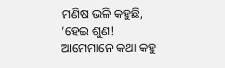ମଣିଷ ଭଳି କହୁଛି, ‘ହେଇ ଶୁଣ! ଆମେମାନେ କଥା କହୁ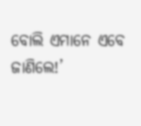ବୋଲି ଏମାନେ ଏବେ ଜାଣିଲେ!’